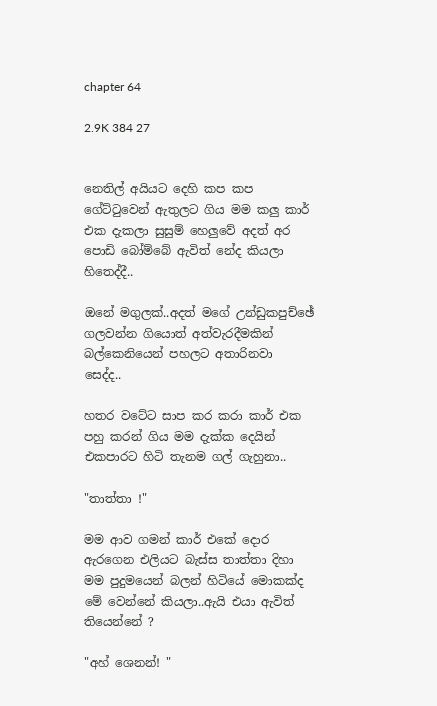chapter 64

2.9K 384 27


නෙතිල් අයියට දෙහි කප කප ගේට්ටුවෙන් ඇතුලට ගිය මම කලු කාර් එක දැකලා සුසුම් හෙලුවේ අදත් අර පොඩි බෝම්බේ ඇවිත් නේද කියලා හිතෙද්දී..

ඔනේ මගුලක්..අදත් මගේ උන්ඩුකපුච්ඡේ ගලවන්න ගියොත් අත්වැරදීමකින් බල්කෙනියෙන් පහලට අතාරිනවා සෙද්ද..

හතර වටේට සාප කර කරා කාර් එක පහු කරන් ගිය මම දැක්ක දෙයින් එකපාරට හිටි තැනම ගල් ගැහුනා..

"තාත්තා !"

මම ආව ගමන් කාර් එකේ දොර ඇරගෙන එලියට බැස්ස තාත්තා දිහා මම පුදුමයෙන් බලන් හිටියේ මොකක්ද මේ වෙන්නේ කියලා..ඇයි එයා ඇවිත් තියෙන්නේ ?

"අහ් ශෙනන්! "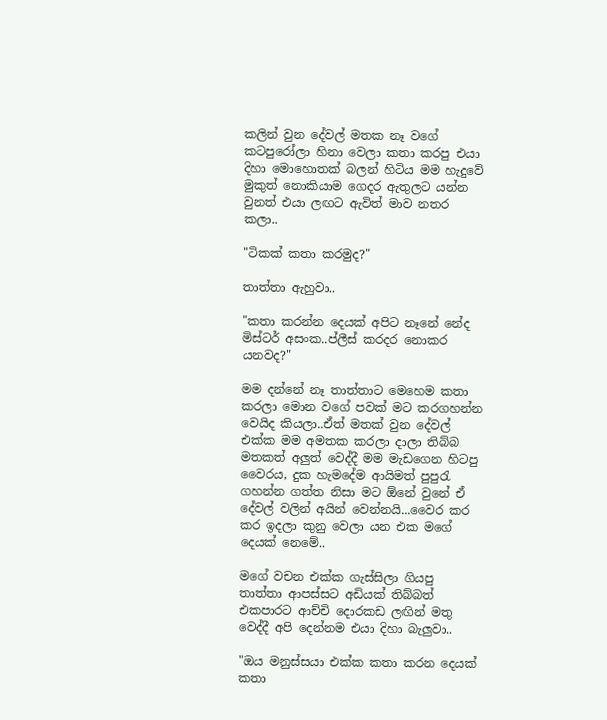කලින් වුන දේවල් මතක නෑ වගේ කටපුරෝලා හිනා වෙලා කතා කරපු එයා දිහා මොහොතක් බලන් හිටිය මම හැදුවේ මුකුත් නොකියාම ගෙදර ඇතුලට යන්න වුනත් එයා ලඟට ඇවිත් මාව නතර කලා..

"ටිකක් කතා කරමුද?"

තාත්තා ඇහුවා..

"කතා කරන්න දෙයක් අපිට නෑනේ නේද මිස්ටර් අසංක..ප්ලීස් කරදර නොකර යනවද?"

මම දන්නේ නෑ තාත්තාට මෙහෙම කතා කරලා මොන වගේ පවක් මට කරගහන්න වෙයිද කියලා..ඒත් මතක් වුන දේවල් එක්ක මම අමතක කරලා දාලා තිබ්බ මතකත් අලුත් වෙද්දී මම මැඩගෙන හිටපු වෛරය, දුක හැමදේම ආයිමත් පුපුරැ ගහන්න ගත්ත නිසා මට ඕනේ වුනේ ඒ දේවල් වලින් අයින් වෙන්නයි...වෛර කර කර ඉදලා කුනු වෙලා යන එක මගේ දෙයක් නෙමේ..

මගේ වචන එක්ක ගැස්සිලා ගියපු තාත්තා ආපස්සට අඩියක් තිබ්බත් එකපාරට ආච්චි දොරකඩ ලඟින් මතු වෙද්දී අපි දෙන්නම එයා දිහා බැලුවා..

"ඔය මනුස්සයා එක්ක කතා කරන දෙයක් කතා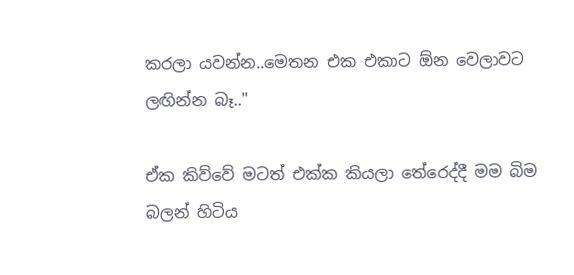කරලා යවන්න..මෙතන එක එකාට ඕන වෙලාවට ලඟින්න බෑ.."

ඒක කිව්වේ මටත් එක්ක කියලා තේරෙද්දී මම බිම බලන් හිටිය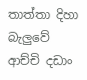තාත්තා දිහා බැලුවේ ආච්චි දඩාං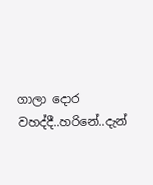ගාලා දොර වහද්දී..හරිනේ..දැන්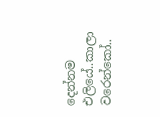දෙන්නම එලියේ..කාලා වරෙන්කෝ..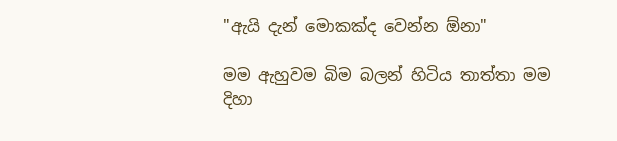"ඇයි දැන් මොකක්ද වෙන්න ඕනා"

මම ඇහුවම බිම බලන් හිටිය තාත්තා මම දිහා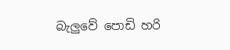බැලුවේ පොඩි හරි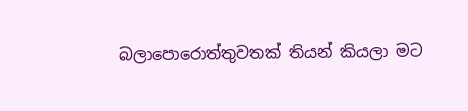බලාපොරොත්තුවතක් තියන් කියලා මට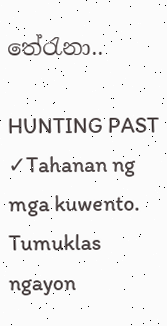තේරැනා..

HUNTING PAST ✓Tahanan ng mga kuwento. Tumuklas ngayon